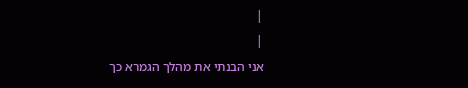|
|
אני הבנתי את מהלך הגמרא כך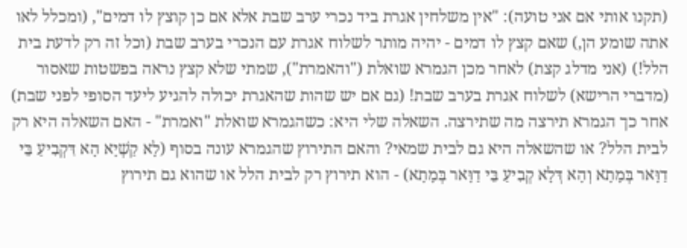(תקנו אותי אם אני טועה): "אין משלחין אגרת ביד נכרי ערב שבת אלא אם כן קוצץ לו דמים", (ומכלל לאו אתה שומע הן,) שאם קצץ לו דמים - יהיה מותר לשלוח אגרת עם הנכרי בערב שבת (וכל זה רק לדעת בית הלל!) (אני מדלג קצת) לאחר מכן הגמרא שואלת ("והאמרת"), שמתי שלא קצץ נראה בפשטות שאסור (מדברי הרישא) לשלוח אגרת בערב שבת! (גם אם יש שהות שהאגרת יכולה להגיע ליעד הסופי לפני שבת) אחר כך הגמרא תירצה מה שתירצה. השאלה שלי היא: כשהגמרא שואלת "ואמרת" - האם השאלה היא רק לבית הלל? או שהשאלה היא גם לבית שמאי? והאם התירוץ שהגמרא עונה בסוף (לָא קַשְׁיָא הָא דִּקְבִיעַ בֵּי דַוָּאר בְּמָתָא וְהָא דְּלָא קְבִיעַ בֵּי דַוָּאר בְּמָתָא) - הוא תירוץ רק לבית הלל או שהוא גם תירוץ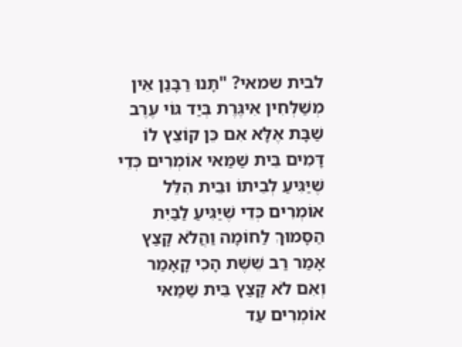לבית שמאי? "תָּנוּ רַבָּנַן אֵין מְשַׁלְּחִין אִיגֶּרֶת בְּיַד גּוֹי עֶרֶב שַׁבָּת אֶלָּא אִם כֵּן קוֹצֵץ לוֹ דָּמִים בֵּית שַׁמַּאי אוֹמְרִים כְּדֵי שֶׁיַּגִּיעַ לְבֵיתוֹ וּבֵית הִלֵּל אוֹמְרִים כְּדֵי שֶׁיַּגִּיעַ לַבַּיִת הַסָּמוּךְ לַחוֹמָה וַהֲלֹא קָצַץ אָמַר רַב שֵׁשֶׁת הָכִי קָאָמַר וְאִם לֹא קָצַץ בֵּית שַׁמַּאי אוֹמְרִים עַד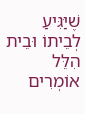שֶׁיַּגִּיעַ לְבֵיתוֹ וּבֵית הִלֵּל אוֹמְרִים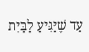עַד שֶׁיַּגִּיעַ לַבַּיִת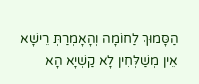הַסָּמוּךְ לַחוֹמָה וְהָאָמְרַתְּ רֵישָׁא אֵין מְשַׁלְּחִין לָא קַשְׁיָא הָא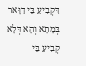דִּקְבִיעַ בֵּי דַוָּאר בְּמָתָא וְהָא דְּלָא קְבִיעַ בֵּי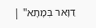דַוָּאר בְּמָתָא" |